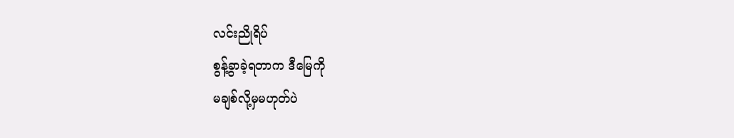လင်းညိုရိပ်
စွန့်ခွာခဲ့ရတာက ဒီမြေကို
မချစ်လို့မှမဟုတ်ပဲ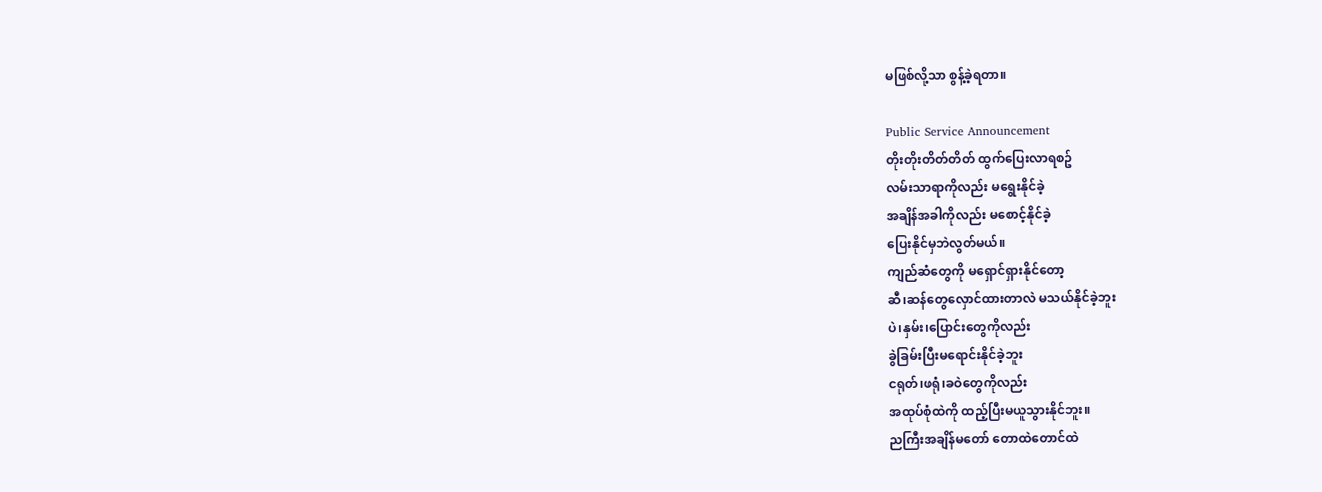မဖြစ်လို့သာ စွန့်ခဲ့ရတာ။

Public Service Announcement
တိုးတိုးတိတ်တိတ် ထွက်ပြေးလာရစဥ်
လမ်းသာရာကိုလည်း မရွေးနိုင်ခဲ့
အချိန်အခါကိုလည်း မစောင့်နိုင်ခဲ့
ပြေးနိုင်မှဘဲလွတ်မယ်။
ကျည်ဆံတွေကို မရှောင်ရှားနိုင်တော့
ဆီ၊ဆန်တွေလှောင်ထားတာလဲ မသယ်နိုင်ခဲ့ဘူး
ပဲ၊နှမ်း၊ပြောင်းတွေကိုလည်း
ခွဲခြမ်းပြီးမရောင်းနိုင်ခဲ့ဘူး
ငရုတ်၊ဖရုံ၊ခဝဲတွေကိုလည်း
အထုပ်စုံထဲကို ထည့်ပြီးမယူသွားနိုင်ဘူး။
ညကြီးအချိန်မတော် တောထဲတောင်ထဲ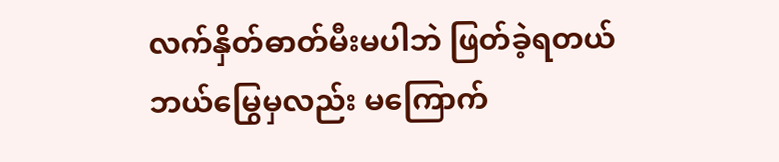လက်နှိတ်ဓာတ်မီးမပါဘဲ ဖြတ်ခဲ့ရတယ်
ဘယ်မြွေမှလည်း မကြောက်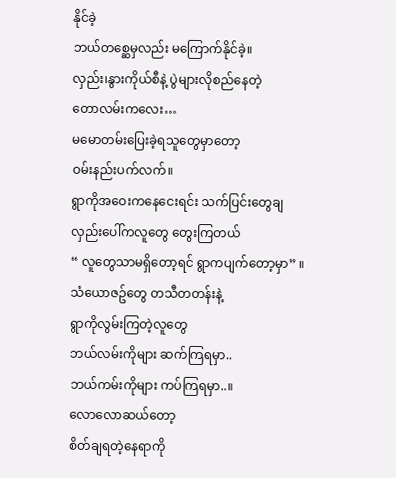နိုင်ခဲ့
ဘယ်တစ္ဆေမှလည်း မကြောက်နိုင်ခဲ့။
လှည်း၊နွားကိုယ်စီနဲ့ ပွဲများလိုစည်နေတဲ့
တောလမ်းကလေး…
မမောတမ်းပြေးခဲ့ရသူတွေမှာတော့
ဝမ်းနည်းပက်လက်။
ရွာကိုအဝေးကနေငေးရင်း သက်ပြင်းတွေချ
လှည်းပေါ်ကလူတွေ တွေးကြတယ်
“ လူတွေသာမရှိတော့ရင် ရွာကပျက်တော့မှာ” ။
သံယောဇဥ်တွေ တသီတတန်းနဲ့
ရွာကိုလွမ်းကြတဲ့လူတွေ
ဘယ်လမ်းကိုများ ဆက်ကြရမှာ..
ဘယ်ကမ်းကိုများ ကပ်ကြရမှာ..။
လောလောဆယ်တော့
စိတ်ချရတဲ့နေရာကို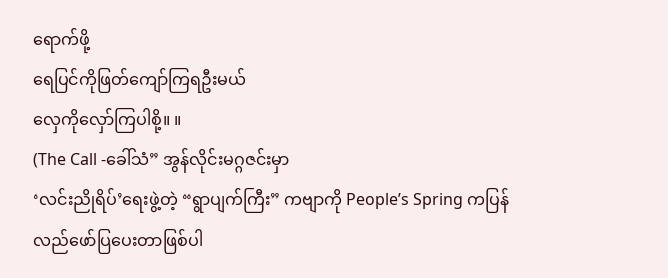ရောက်ဖို့
ရေပြင်ကိုဖြတ်ကျော်ကြရဦးမယ်
လှေကိုလှော်ကြပါစို့။ ။
(The Call -ခေါ်သံ” အွန်လိုင်းမဂ္ဂဇင်းမှာ
‘လင်းညိုရိပ်’ရေးဖွဲ့တဲ့ “ရွာပျက်ကြီး” ကဗျာကို People’s Spring ကပြန်လည်ဖော်ပြပေးတာဖြစ်ပါ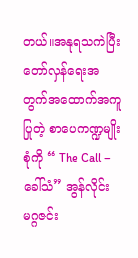တယ်။အနုရသကဲပြီးတော်လှန်ရေးအတွက်အထောက်အကူပြုတဲ့ စာပေကဏ္ဍမျိုးစုံကို “ The Call – ခေါ်သံ” အွန်လိုင်းမဂ္ဂဇင်း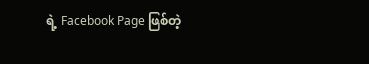ရဲ့ Facebook Page ဖြစ်တဲ့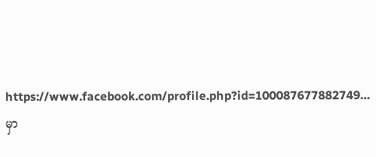https://www.facebook.com/profile.php?id=100087677882749… မှာ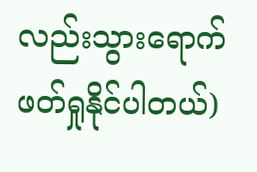လည်းသွားရောက်ဖတ်ရှုနိုင်ပါတယ်)